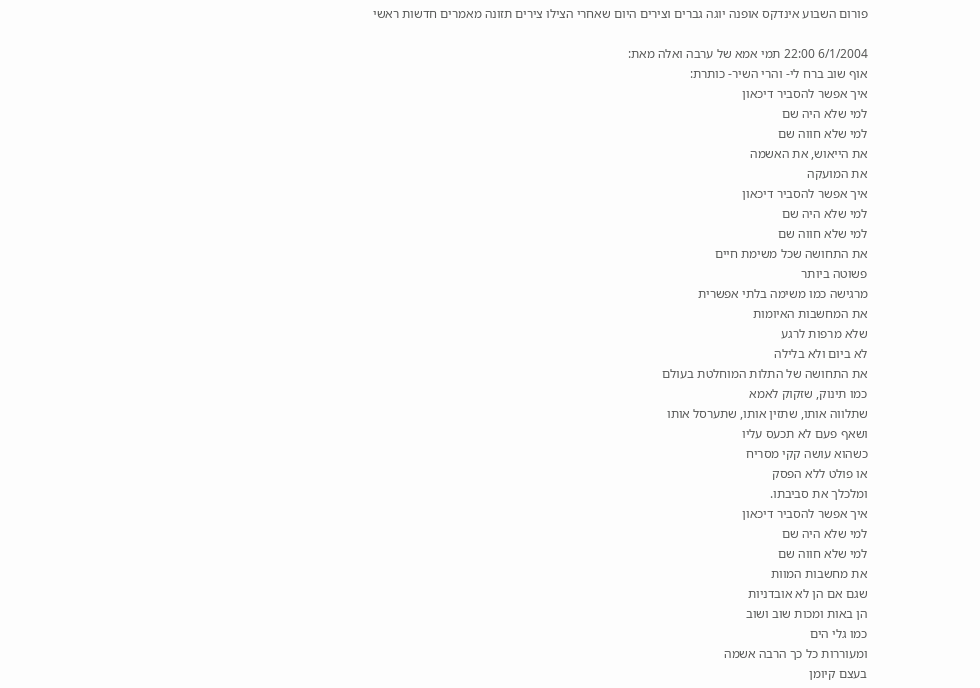פורום השבוע אינדקס אופנה יוגה גברים וצירים היום שאחרי הצילו צירים תזונה מאמרים חדשות ראשי

6/1/2004 22:00 תמי אמא של ערבה ואלה מאת:
אוף שוב ברח לי- והרי השיר- כותרת:
איך אפשר להסביר דיכאון
למי שלא היה שם
למי שלא חווה שם
את הייאוש, את האשמה
את המועקה
איך אפשר להסביר דיכאון
למי שלא היה שם
למי שלא חווה שם
את התחושה שכל משימת חיים
פשוטה ביותר
מרגישה כמו משימה בלתי אפשרית
את המחשבות האיומות
שלא מרפות לרגע
לא ביום ולא בלילה
את התחושה של התלות המוחלטת בעולם
כמו תינוק, שזקוק לאמא
שתלווה אותו, שתזין אותו, שתערסל אותו
ושאף פעם לא תכעס עליו
כשהוא עושה קקי מסריח
או פולט ללא הפסק
ומלכלך את סביבתו.
איך אפשר להסביר דיכאון
למי שלא היה שם
למי שלא חווה שם
את מחשבות המוות
שגם אם הן לא אובדניות
הן באות ומכות שוב ושוב
כמו גלי הים
ומעוררות כל כך הרבה אשמה
בעצם קיומן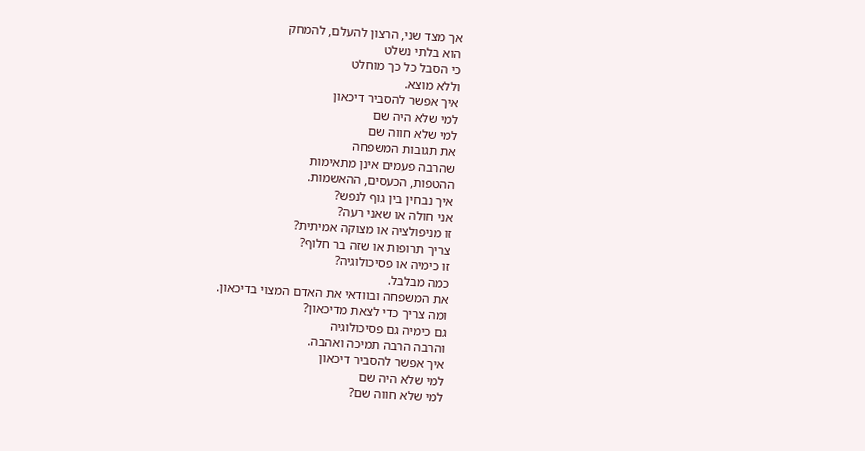אך מצד שני, הרצון להעלם, להמחק
הוא בלתי נשלט
כי הסבל כל כך מוחלט
וללא מוצא.
איך אפשר להסביר דיכאון
למי שלא היה שם
למי שלא חווה שם
את תגובות המשפחה
שהרבה פעמים אינן מתאימות
ההטפות, הכעסים, ההאשמות.
איך נבחין בין גוף לנפש?
אני חולה או שאני רעה?
זו מניפולציה או מצוקה אמיתית?
צריך תרופות או שזה בר חלוף?
זו כימיה או פסיכולוגיה?
כמה מבלבל.
את המשפחה ובוודאי את האדם המצוי בדיכאון.
ומה צריך כדי לצאת מדיכאון?
גם כימיה גם פסיכולוגיה
והרבה הרבה תמיכה ואהבה.
איך אפשר להסביר דיכאון
למי שלא היה שם
למי שלא חווה שם?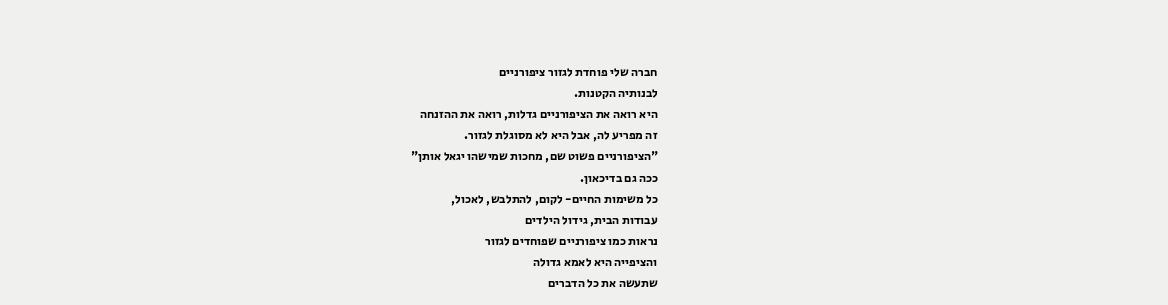חברה שלי פוחדת לגזור ציפורניים
לבנותיה הקטנות.
היא רואה את הציפורניים גדלות, רואה את ההזנחה
זה מפריע לה, אבל היא לא מסוגלת לגזור.
"הציפורניים פשוט שם, מחכות שמישהו יגאל אותן"
ככה גם בדיכאון.
כל משימות החיים- לקום, להתלבש, לאכול,
עבודות הבית, גידול הילדים
נראות כמו ציפורניים שפוחדים לגזור
והציפייה היא לאמא גדולה
שתעשה את כל הדברים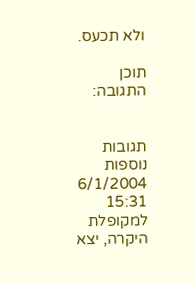ולא תכעס.

תוכן התגובה:


תגובות נוספות
6/1/2004  15:31 למקופלת היקרה, יצא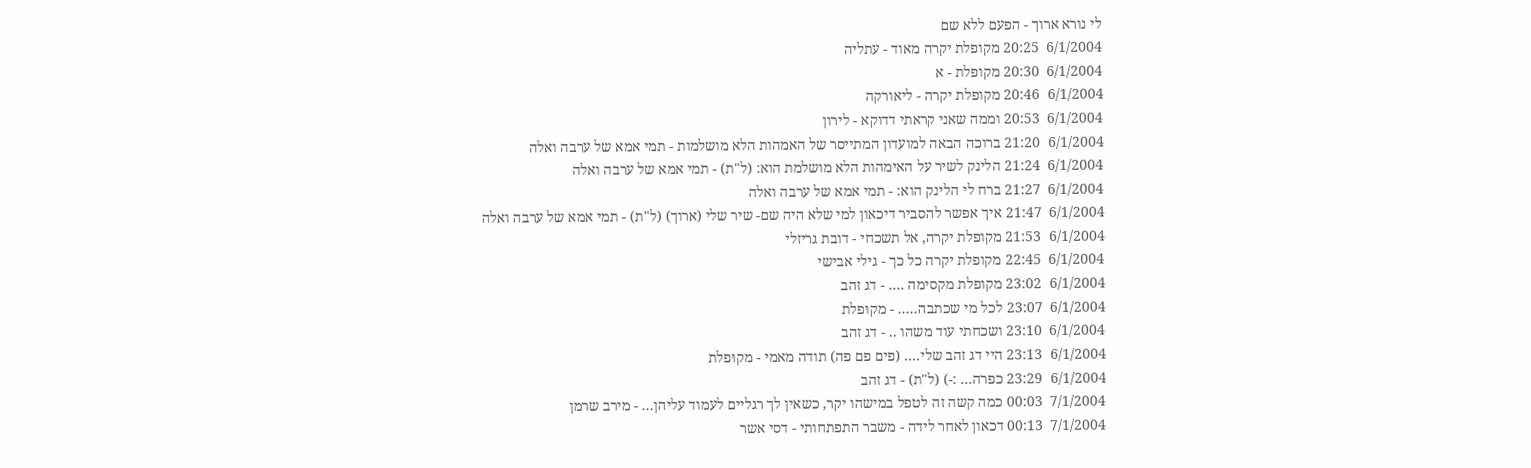לי נורא ארוך - הפעם ללא שם
6/1/2004  20:25 מקופלת יקרה מאוד - עתליה
6/1/2004  20:30 מקופלת - א
6/1/2004  20:46 מקופלת יקרה - ליאורקה
6/1/2004  20:53 וממה שאני קראתי דדוקא - לירון
6/1/2004  21:20 ברוכה הבאה למועדון המתייסר של האמהות הלא מושלמות - תמי אמא של ערבה ואלה
6/1/2004  21:24 הלינק לשיר על האימהות הלא מושלמת הוא: (ל"ת) - תמי אמא של ערבה ואלה
6/1/2004  21:27 ברח לי הלינק הוא: - תמי אמא של ערבה ואלה
6/1/2004  21:47 איך אפשר להסביר דיכאון למי שלא היה שם- שיר שלי (ארוך) (ל"ת) - תמי אמא של ערבה ואלה
6/1/2004  21:53 מקופלת יקרה, אל תשכחי - דובת גריזלי
6/1/2004  22:45 מקופלת יקרה כל כך - גילי אבישי
6/1/2004  23:02 מקופלת מקסימה .... - דג זהב
6/1/2004  23:07 לכל מי שכתבה..... - מקוּפלת
6/1/2004  23:10 ושכחתי עוד משהו .. - דג זהב
6/1/2004  23:13 היי דג זהב שלי.... (פים פם פה) תודה מאמי - מקוּפלת
6/1/2004  23:29 כפרה... :-) (ל"ת) - דג זהב
7/1/2004  00:03 כמה קשה זה לטפל במישהו יקר, כשאין לך רגליים לעמוד עליהן... - מירב שרמן
7/1/2004  00:13 דכאון לאחר לידה - משבר התפתחותי - דסי אשר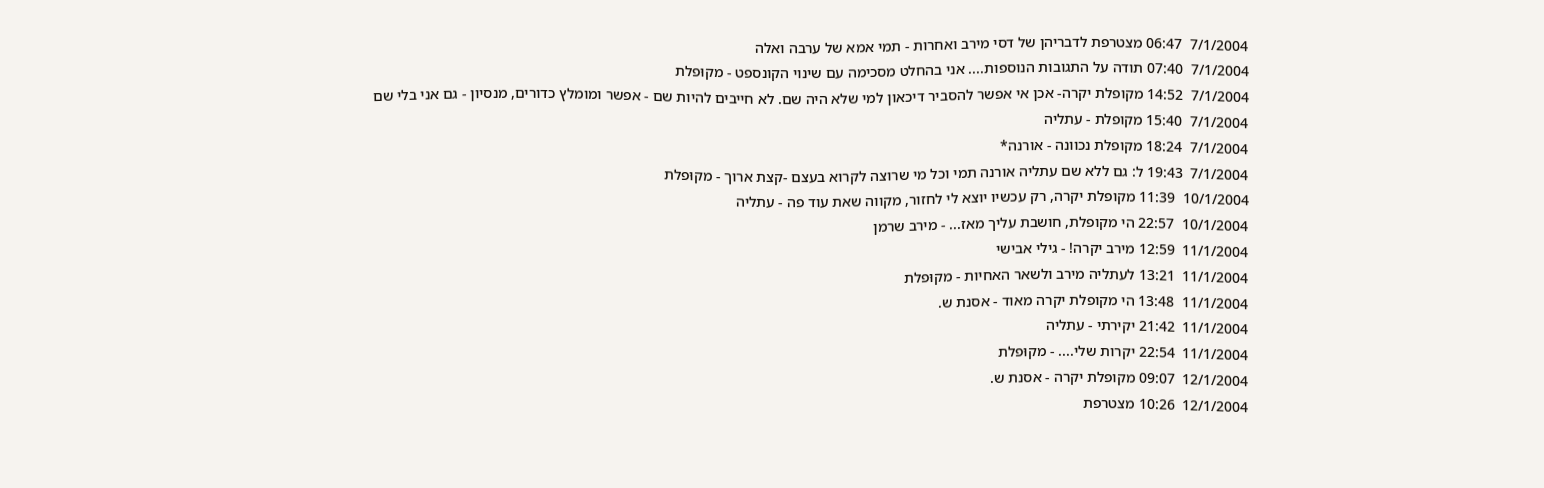7/1/2004  06:47 מצטרפת לדבריהן של דסי מירב ואחרות - תמי אמא של ערבה ואלה
7/1/2004  07:40 תודה על התגובות הנוספות.... אני בהחלט מסכימה עם שינוי הקונספט - מקוּפלת
7/1/2004  14:52 מקופלת יקרה- אכן אי אפשר להסביר דיכאון למי שלא היה שם. לא חייבים להיות שם - אפשר ומומלץ כדורים, מנסיון - גם אני בלי שם
7/1/2004  15:40 מקופלת - עתליה
7/1/2004  18:24 מקופלת נכוונה - אורנה*
7/1/2004  19:43 ל: גם ללא שם עתליה אורנה תמי וכל מי שרוצה לקרוא בעצם -קצת ארוך - מקוּפלת
10/1/2004  11:39 מקופלת יקרה, רק עכשיו יוצא לי לחזור, מקווה שאת עוד פה - עתליה
10/1/2004  22:57 הי מקופלת, חושבת עליך מאז... - מירב שרמן
11/1/2004  12:59 מירב יקרה! - גילי אבישי
11/1/2004  13:21 לעתליה מירב ולשאר האחיות - מקוּפלת
11/1/2004  13:48 הי מקופלת יקרה מאוד - אסנת ש.
11/1/2004  21:42 יקירתי - עתליה
11/1/2004  22:54 יקרות שלי.... - מקוּפלת
12/1/2004  09:07 מקופלת יקרה - אסנת ש.
12/1/2004  10:26 מצטרפת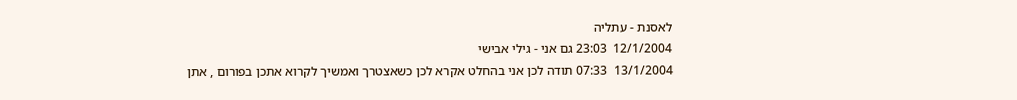לאסנת - עתליה
12/1/2004  23:03 גם אני - גילי אבישי
13/1/2004  07:33 תודה לכן אני בהחלט אקרא לכן כשאצטרך ואמשיך לקרוא אתכן בפורום , אתן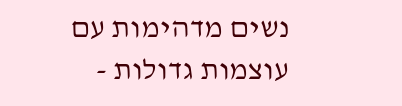נשים מדהימות עם עוצמות גדולות -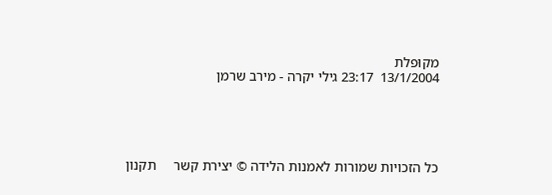מקוּפלת
13/1/2004  23:17 גילי יקרה - מירב שרמן





כל הזכויות שמורות לאמנות הלידה © יצירת קשר     תקנון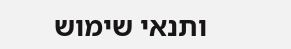ותנאי שימוש